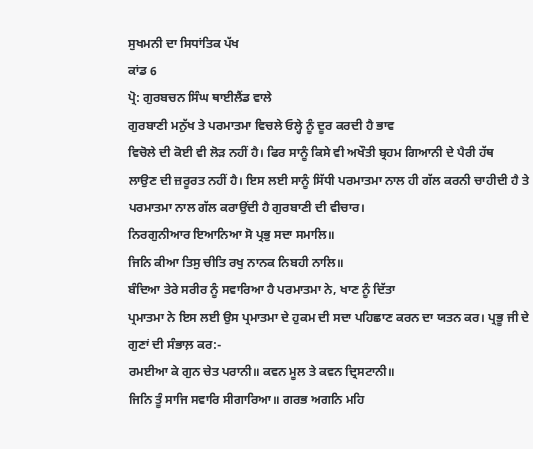ਸੁਖਮਨੀ ਦਾ ਸਿਧਾਂਤਿਕ ਪੱਖ
ਕਾਂਡ 6
ਪ੍ਰੋ: ਗੁਰਬਚਨ ਸਿੰਘ ਥਾਈਲੈਂਡ ਵਾਲੇ
ਗੁਰਬਾਣੀ ਮਨੁੱਖ ਤੇ ਪਰਮਾਤਮਾ ਵਿਚਲੇ ਓਲ੍ਹੇ ਨੂੰ ਦੂਰ ਕਰਦੀ ਹੈ ਭਾਵ
ਵਿਚੋਲੇ ਦੀ ਕੋਈ ਵੀ ਲੋੜ ਨਹੀਂ ਹੈ। ਫਿਰ ਸਾਨੂੰ ਕਿਸੇ ਵੀ ਅਖੌਤੀ ਬ੍ਰਹਮ ਗਿਆਨੀ ਦੇ ਪੈਰੀ ਹੱਥ
ਲਾਉਣ ਦੀ ਜ਼ਰੂਰਤ ਨਹੀਂ ਹੈ। ਇਸ ਲਈ ਸਾਨੂੰ ਸਿੱਧੀ ਪਰਮਾਤਮਾ ਨਾਲ ਹੀ ਗੱਲ ਕਰਨੀ ਚਾਹੀਦੀ ਹੈ ਤੇ
ਪਰਮਾਤਮਾ ਨਾਲ ਗੱਲ ਕਰਾਉਂਦੀ ਹੈ ਗੁਰਬਾਣੀ ਦੀ ਵੀਚਾਰ।
ਨਿਰਗੁਨੀਆਰ ਇਆਨਿਆ ਸੋ ਪ੍ਰਭੁ ਸਦਾ ਸਮਾਲਿ॥
ਜਿਨਿ ਕੀਆ ਤਿਸੁ ਚੀਤਿ ਰਖੁ ਨਾਨਕ ਨਿਬਹੀ ਨਾਲਿ॥
ਬੰਦਿਆ ਤੇਰੇ ਸਰੀਰ ਨੂੰ ਸਵਾਰਿਆ ਹੈ ਪਰਮਾਤਮਾ ਨੇ, ਖਾਣ ਨੂੰ ਦਿੱਤਾ
ਪ੍ਰਮਾਤਮਾ ਨੇ ਇਸ ਲਈ ਉਸ ਪ੍ਰਮਾਤਮਾ ਦੇ ਹੁਕਮ ਦੀ ਸਦਾ ਪਹਿਛਾਣ ਕਰਨ ਦਾ ਯਤਨ ਕਰ। ਪ੍ਰਭੂ ਜੀ ਦੇ
ਗੁਣਾਂ ਦੀ ਸੰਭਾਲ਼ ਕਰ:-
ਰਮਈਆ ਕੇ ਗੁਨ ਚੇਤ ਪਰਾਨੀ॥ ਕਵਨ ਮੂਲ ਤੇ ਕਵਨ ਦ੍ਰਿਸਟਾਨੀ॥
ਜਿਨਿ ਤੂੰ ਸਾਜਿ ਸਵਾਰਿ ਸੀਗਾਰਿਆ॥ ਗਰਭ ਅਗਨਿ ਮਹਿ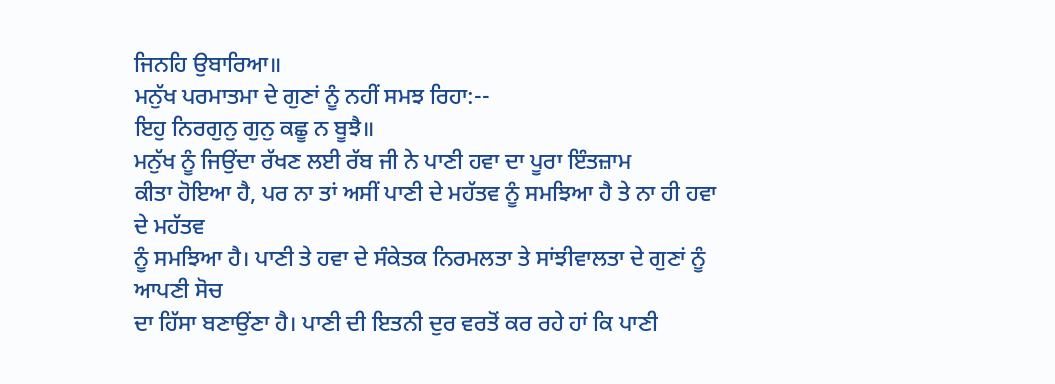ਜਿਨਹਿ ਉਬਾਰਿਆ॥
ਮਨੁੱਖ ਪਰਮਾਤਮਾ ਦੇ ਗੁਣਾਂ ਨੂੰ ਨਹੀਂ ਸਮਝ ਰਿਹਾ:--
ਇਹੁ ਨਿਰਗੁਨੁ ਗੁਨੁ ਕਛੂ ਨ ਬੂਝੈ॥
ਮਨੁੱਖ ਨੂੰ ਜਿਉਂਦਾ ਰੱਖਣ ਲਈ ਰੱਬ ਜੀ ਨੇ ਪਾਣੀ ਹਵਾ ਦਾ ਪੂਰਾ ਇੰਤਜ਼ਾਮ
ਕੀਤਾ ਹੋਇਆ ਹੈ, ਪਰ ਨਾ ਤਾਂ ਅਸੀਂ ਪਾਣੀ ਦੇ ਮਹੱਤਵ ਨੂੰ ਸਮਝਿਆ ਹੈ ਤੇ ਨਾ ਹੀ ਹਵਾ ਦੇ ਮਹੱਤਵ
ਨੂੰ ਸਮਝਿਆ ਹੈ। ਪਾਣੀ ਤੇ ਹਵਾ ਦੇ ਸੰਕੇਤਕ ਨਿਰਮਲਤਾ ਤੇ ਸਾਂਝੀਵਾਲਤਾ ਦੇ ਗੁਣਾਂ ਨੂੰ ਆਪਣੀ ਸੋਚ
ਦਾ ਹਿੱਸਾ ਬਣਾਉਂਣਾ ਹੈ। ਪਾਣੀ ਦੀ ਇਤਨੀ ਦੁਰ ਵਰਤੋਂ ਕਰ ਰਹੇ ਹਾਂ ਕਿ ਪਾਣੀ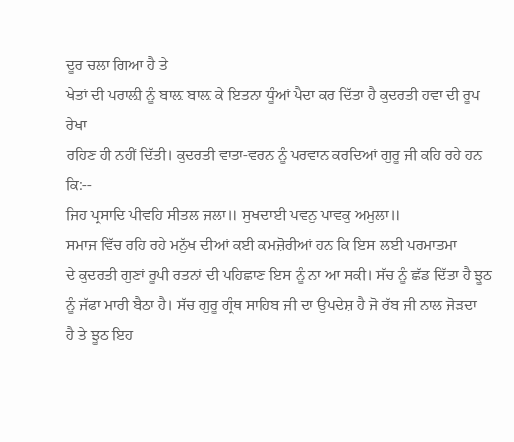ਦੂਰ ਚਲਾ ਗਿਆ ਹੈ ਤੇ
ਖੇਤਾਂ ਦੀ ਪਰਾਲ਼ੀ ਨੂੰ ਬਾਲ਼ ਬਾਲ਼ ਕੇ ਇਤਨਾ ਧੂੰਆਂ ਪੈਦਾ ਕਰ ਦਿੱਤਾ ਹੈ ਕੁਦਰਤੀ ਹਵਾ ਦੀ ਰੂਪ ਰੇਖਾ
ਰਹਿਣ ਹੀ ਨਹੀਂ ਦਿੱਤੀ। ਕੁਦਰਤੀ ਵਾਤਾ-ਵਰਨ ਨੂੰ ਪਰਵਾਨ ਕਰਦਿਆਂ ਗੁਰੂ ਜੀ ਕਹਿ ਰਹੇ ਹਨ ਕਿ:--
ਜਿਹ ਪ੍ਰਸਾਦਿ ਪੀਵਹਿ ਸੀਤਲ ਜਲਾ॥ ਸੁਖਦਾਈ ਪਵਨੁ ਪਾਵਕੁ ਅਮੁਲਾ॥
ਸਮਾਜ ਵਿੱਚ ਰਹਿ ਰਹੇ ਮਨੁੱਖ ਦੀਆਂ ਕਈ ਕਮਜ਼ੋਰੀਆਂ ਹਨ ਕਿ ਇਸ ਲਈ ਪਰਮਾਤਮਾ
ਦੇ ਕੁਦਰਤੀ ਗੁਣਾਂ ਰੂਪੀ ਰਤਨਾਂ ਦੀ ਪਹਿਛਾਣ ਇਸ ਨੂੰ ਨਾ ਆ ਸਕੀ। ਸੱਚ ਨੂੰ ਛੱਡ ਦਿੱਤਾ ਹੈ ਝੂਠ
ਨੂੰ ਜੱਫਾ ਮਾਰੀ ਬੈਠਾ ਹੈ। ਸੱਚ ਗੁਰੂ ਗ੍ਰੰਥ ਸਾਹਿਬ ਜੀ ਦਾ ਉਪਦੇਸ਼ ਹੈ ਜੋ ਰੱਬ ਜੀ ਨਾਲ ਜੋੜਦਾ
ਹੈ ਤੇ ਝੂਠ ਇਹ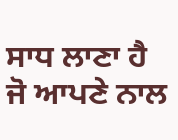ਸਾਧ ਲਾਣਾ ਹੈ ਜੋ ਆਪਣੇ ਨਾਲ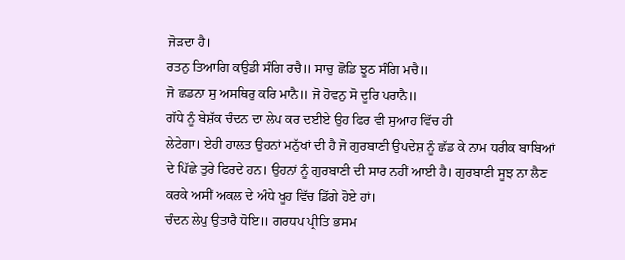ਜੋੜਦਾ ਹੈ।
ਰਤਨੁ ਤਿਆਗਿ ਕਉਡੀ ਸੰਗਿ ਰਚੈ॥ ਸਾਚੁ ਛੋਡਿ ਝੂਠ ਸੰਗਿ ਮਚੈ॥
ਜੋ ਛਡਨਾ ਸੁ ਅਸਥਿਰੁ ਕਰਿ ਮਾਨੈ॥ ਜੋ ਹੋਵਨੁ ਸੋ ਦੂਰਿ ਪਰਾਨੈ॥
ਗੱਧੇ ਨੂੰ ਬੇਸ਼ੱਕ ਚੰਦਨ ਦਾ ਲੇਪ ਕਰ ਦਈਏ ਉਹ ਫਿਰ ਵੀ ਸੁਆਹ ਵਿੱਚ ਹੀ
ਲੇਟੇਗਾ। ਏਹੀ ਹਾਲਤ ਉਹਨਾਂ ਮਨੁੱਖਾਂ ਦੀ ਹੈ ਜੋ ਗੁਰਬਾਣੀ ਉਪਦੇਸ਼ ਨੂੰ ਛੱਡ ਕੇ ਨਾਮ ਧਰੀਕ ਬਾਬਿਆਂ
ਦੇ ਪਿੱਛੇ ਤੁਰੇ ਫਿਰਦੇ ਹਨ। ਉਹਨਾਂ ਨੂੰ ਗੁਰਬਾਣੀ ਦੀ ਸਾਰ ਨਹੀਂ ਆਈ ਹੈ। ਗੁਰਬਾਣੀ ਸੂਝ ਨਾ ਲੈਣ
ਕਰਕੇ ਅਸੀਂ ਅਕਲ ਦੇ ਅੰਧੇ ਖੂਹ ਵਿੱਚ ਡਿੱਗੇ ਹੋਏ ਹਾਂ।
ਚੰਦਨ ਲੇਪੁ ਉਤਾਰੈ ਧੋਇ॥ ਗਰਧਪ ਪ੍ਰੀਤਿ ਭਸਮ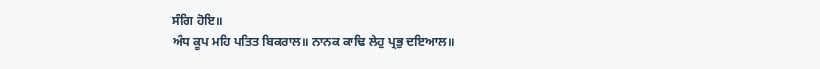ਸੰਗਿ ਹੋਇ॥
ਅੰਧ ਕੂਪ ਮਹਿ ਪਤਿਤ ਬਿਕਰਾਲ॥ ਨਾਨਕ ਕਾਢਿ ਲੇਹੁ ਪ੍ਰਭੁ ਦਇਆਲ॥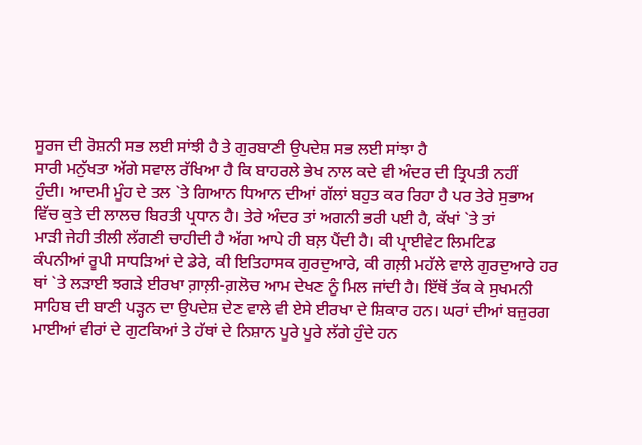ਸੂਰਜ ਦੀ ਰੋਸ਼ਨੀ ਸਭ ਲਈ ਸਾਂਝੀ ਹੈ ਤੇ ਗੁਰਬਾਣੀ ਉਪਦੇਸ਼ ਸਭ ਲਈ ਸਾਂਝਾ ਹੈ
ਸਾਰੀ ਮਨੁੱਖਤਾ ਅੱਗੇ ਸਵਾਲ ਰੱਖਿਆ ਹੈ ਕਿ ਬਾਹਰਲੇ ਭੇਖ ਨਾਲ ਕਦੇ ਵੀ ਅੰਦਰ ਦੀ ਤ੍ਰਿਪਤੀ ਨਹੀਂ
ਹੁੰਦੀ। ਆਦਮੀ ਮੂੰਹ ਦੇ ਤਲ `ਤੇ ਗਿਆਨ ਧਿਆਨ ਦੀਆਂ ਗੱਲਾਂ ਬਹੁਤ ਕਰ ਰਿਹਾ ਹੈ ਪਰ ਤੇਰੇ ਸੁਭਾਅ
ਵਿੱਚ ਕੁਤੇ ਦੀ ਲਾਲਚ ਬਿਰਤੀ ਪ੍ਰਧਾਨ ਹੈ। ਤੇਰੇ ਅੰਦਰ ਤਾਂ ਅਗਨੀ ਭਰੀ ਪਈ ਹੈ, ਕੱਖਾਂ `ਤੇ ਤਾਂ
ਮਾੜੀ ਜੇਹੀ ਤੀਲੀ ਲੱਗਣੀ ਚਾਹੀਦੀ ਹੈ ਅੱਗ ਆਪੇ ਹੀ ਬਲ਼ ਪੈਂਦੀ ਹੈ। ਕੀ ਪ੍ਰਾਈਵੇਟ ਲਿਮਟਿਡ
ਕੰਪਨੀਆਂ ਰੂਪੀ ਸਾਧੜਿਆਂ ਦੇ ਡੇਰੇ, ਕੀ ਇਤਿਹਾਸਕ ਗੁਰਦੁਆਰੇ, ਕੀ ਗਲ਼ੀ ਮਹੱਲੇ ਵਾਲੇ ਗੁਰਦੁਆਰੇ ਹਰ
ਥਾਂ `ਤੇ ਲੜਾਈ ਝਗੜੇ ਈਰਖਾ ਗ਼ਾਲ਼ੀ-ਗ਼ਲੋਚ ਆਮ ਦੇਖਣ ਨੂੰ ਮਿਲ ਜਾਂਦੀ ਹੈ। ਇੱਥੋਂ ਤੱਕ ਕੇ ਸੁਖਮਨੀ
ਸਾਹਿਬ ਦੀ ਬਾਣੀ ਪੜ੍ਹਨ ਦਾ ਉਪਦੇਸ਼ ਦੇਣ ਵਾਲੇ ਵੀ ਏਸੇ ਈਰਖਾ ਦੇ ਸ਼ਿਕਾਰ ਹਨ। ਘਰਾਂ ਦੀਆਂ ਬਜ਼ੁਰਗ
ਮਾਈਆਂ ਵੀਰਾਂ ਦੇ ਗੁਟਕਿਆਂ ਤੇ ਹੱਥਾਂ ਦੇ ਨਿਸ਼ਾਨ ਪੂਰੇ ਪੂਰੇ ਲੱਗੇ ਹੁੰਦੇ ਹਨ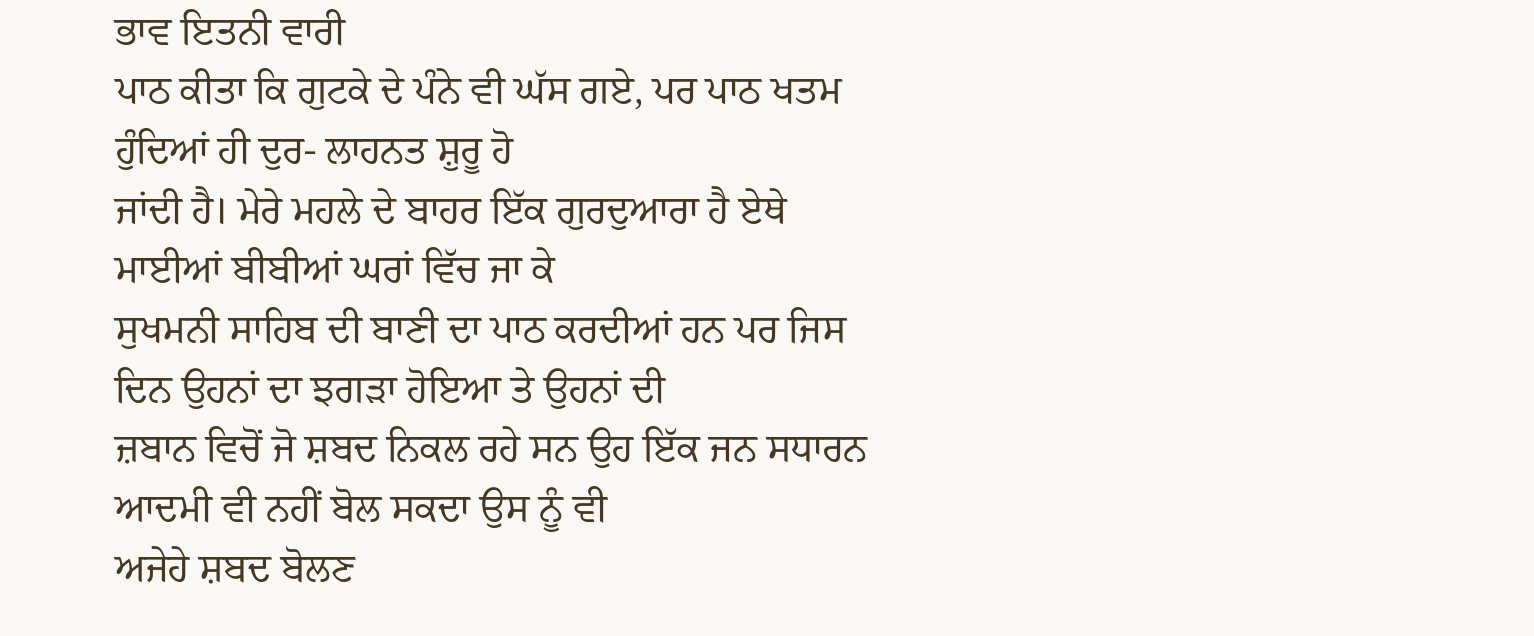ਭਾਵ ਇਤਨੀ ਵਾਰੀ
ਪਾਠ ਕੀਤਾ ਕਿ ਗੁਟਕੇ ਦੇ ਪੰਨੇ ਵੀ ਘੱਸ ਗਏ, ਪਰ ਪਾਠ ਖਤਮ ਹੁੰਦਿਆਂ ਹੀ ਦੁਰ- ਲਾਹਨਤ ਸ਼ੁਰੂ ਹੋ
ਜਾਂਦੀ ਹੈ। ਮੇਰੇ ਮਹਲੇ ਦੇ ਬਾਹਰ ਇੱਕ ਗੁਰਦੁਆਰਾ ਹੈ ਏਥੇ ਮਾਈਆਂ ਬੀਬੀਆਂ ਘਰਾਂ ਵਿੱਚ ਜਾ ਕੇ
ਸੁਖਮਨੀ ਸਾਹਿਬ ਦੀ ਬਾਣੀ ਦਾ ਪਾਠ ਕਰਦੀਆਂ ਹਨ ਪਰ ਜਿਸ ਦਿਨ ਉਹਨਾਂ ਦਾ ਝਗੜਾ ਹੋਇਆ ਤੇ ਉਹਨਾਂ ਦੀ
ਜ਼ਬਾਨ ਵਿਚੋਂ ਜੋ ਸ਼ਬਦ ਨਿਕਲ ਰਹੇ ਸਨ ਉਹ ਇੱਕ ਜਨ ਸਧਾਰਨ ਆਦਮੀ ਵੀ ਨਹੀਂ ਬੋਲ ਸਕਦਾ ਉਸ ਨੂੰ ਵੀ
ਅਜੇਹੇ ਸ਼ਬਦ ਬੋਲਣ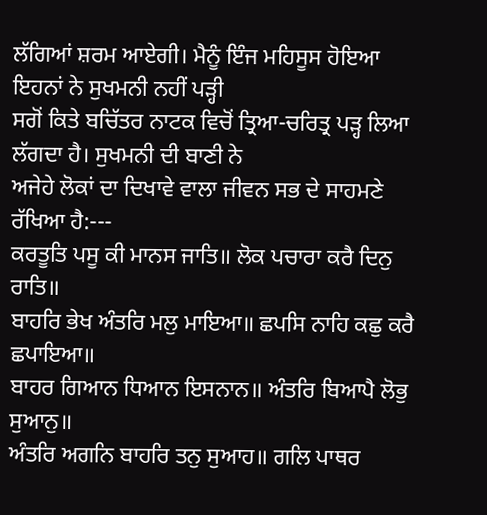ਲੱਗਿਆਂ ਸ਼ਰਮ ਆਏਗੀ। ਮੈਨੂੰ ਇੰਜ ਮਹਿਸੂਸ ਹੋਇਆ ਇਹਨਾਂ ਨੇ ਸੁਖਮਨੀ ਨਹੀਂ ਪੜ੍ਹੀ
ਸਗੋਂ ਕਿਤੇ ਬਚਿੱਤਰ ਨਾਟਕ ਵਿਚੋਂ ਤ੍ਰਿਆ-ਚਰਿਤ੍ਰ ਪੜ੍ਹ ਲਿਆ ਲੱਗਦਾ ਹੈ। ਸੁਖਮਨੀ ਦੀ ਬਾਣੀ ਨੇ
ਅਜੇਹੇ ਲੋਕਾਂ ਦਾ ਦਿਖਾਵੇ ਵਾਲਾ ਜੀਵਨ ਸਭ ਦੇ ਸਾਹਮਣੇ ਰੱਖਿਆ ਹੈ:---
ਕਰਤੂਤਿ ਪਸੂ ਕੀ ਮਾਨਸ ਜਾਤਿ॥ ਲੋਕ ਪਚਾਰਾ ਕਰੈ ਦਿਨੁ ਰਾਤਿ॥
ਬਾਹਰਿ ਭੇਖ ਅੰਤਰਿ ਮਲੁ ਮਾਇਆ॥ ਛਪਸਿ ਨਾਹਿ ਕਛੁ ਕਰੈ ਛਪਾਇਆ॥
ਬਾਹਰ ਗਿਆਨ ਧਿਆਨ ਇਸਨਾਨ॥ ਅੰਤਰਿ ਬਿਆਪੈ ਲੋਭੁ ਸੁਆਨੁ॥
ਅੰਤਰਿ ਅਗਨਿ ਬਾਹਰਿ ਤਨੁ ਸੁਆਹ॥ ਗਲਿ ਪਾਥਰ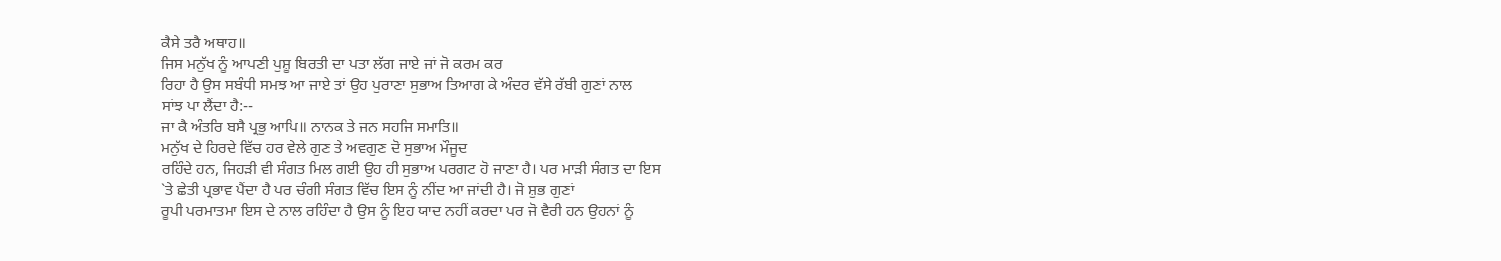ਕੈਸੇ ਤਰੈ ਅਥਾਹ॥
ਜਿਸ ਮਨੁੱਖ ਨੂੰ ਆਪਣੀ ਪੁਸ਼ੂ ਬਿਰਤੀ ਦਾ ਪਤਾ ਲੱਗ ਜਾਏ ਜਾਂ ਜੋ ਕਰਮ ਕਰ
ਰਿਹਾ ਹੈ ਉਸ ਸਬੰਧੀ ਸਮਝ ਆ ਜਾਏ ਤਾਂ ਉਹ ਪੁਰਾਣਾ ਸੁਭਾਅ ਤਿਆਗ ਕੇ ਅੰਦਰ ਵੱਸੇ ਰੱਬੀ ਗੁਣਾਂ ਨਾਲ
ਸਾਂਝ ਪਾ ਲੈਂਦਾ ਹੈ:--
ਜਾ ਕੈ ਅੰਤਰਿ ਬਸੈ ਪ੍ਰਭੁ ਆਪਿ॥ ਨਾਨਕ ਤੇ ਜਨ ਸਹਜਿ ਸਮਾਤਿ॥
ਮਨੁੱਖ ਦੇ ਹਿਰਦੇ ਵਿੱਚ ਹਰ ਵੇਲੇ ਗੁਣ ਤੇ ਅਵਗੁਣ ਦੋ ਸੁਭਾਅ ਮੌਜੂਦ
ਰਹਿੰਦੇ ਹਨ, ਜਿਹੜੀ ਵੀ ਸੰਗਤ ਮਿਲ ਗਈ ਉਹ ਹੀ ਸੁਭਾਅ ਪਰਗਟ ਹੋ ਜਾਣਾ ਹੈ। ਪਰ ਮਾੜੀ ਸੰਗਤ ਦਾ ਇਸ
`ਤੇ ਛੇਤੀ ਪ੍ਰਭਾਵ ਪੈਂਦਾ ਹੈ ਪਰ ਚੰਗੀ ਸੰਗਤ ਵਿੱਚ ਇਸ ਨੂੰ ਨੀਂਦ ਆ ਜਾਂਦੀ ਹੈ। ਜੋ ਸ਼ੁਭ ਗੁਣਾਂ
ਰੂਪੀ ਪਰਮਾਤਮਾ ਇਸ ਦੇ ਨਾਲ ਰਹਿੰਦਾ ਹੈ ਉਸ ਨੂੰ ਇਹ ਯਾਦ ਨਹੀਂ ਕਰਦਾ ਪਰ ਜੋ ਵੈਰੀ ਹਨ ਉਹਨਾਂ ਨੂੰ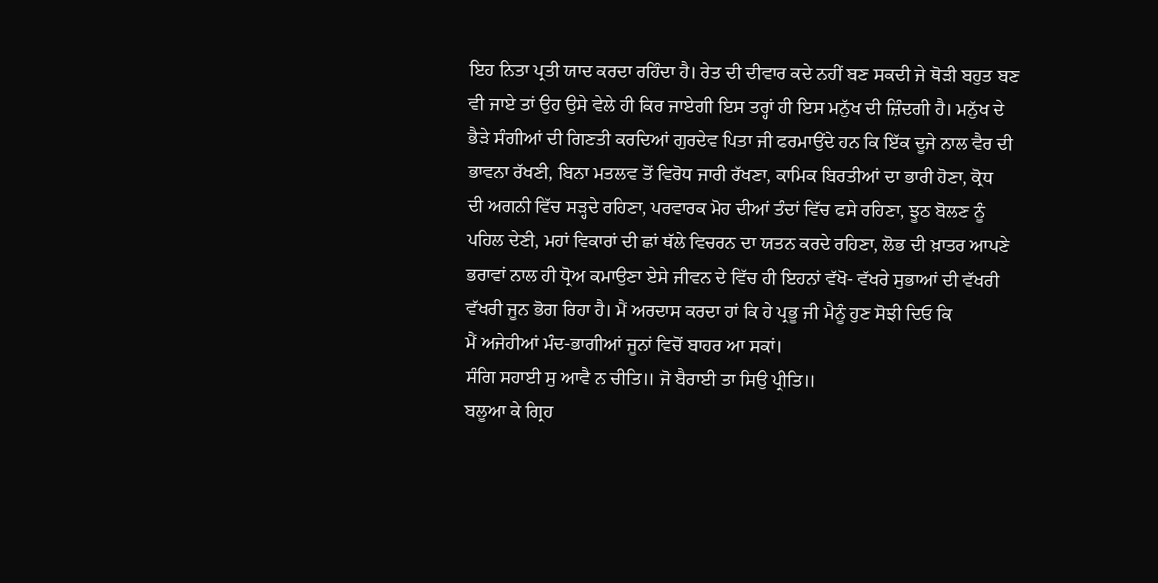ਇਹ ਨਿਤਾ ਪ੍ਰਤੀ ਯਾਦ ਕਰਦਾ ਰਹਿੰਦਾ ਹੈ। ਰੇਤ ਦੀ ਦੀਵਾਰ ਕਦੇ ਨਹੀਂ ਬਣ ਸਕਦੀ ਜੇ ਥੋੜੀ ਬਹੁਤ ਬਣ
ਵੀ ਜਾਏ ਤਾਂ ਉਹ ਉਸੇ ਵੇਲੇ ਹੀ ਕਿਰ ਜਾਏਗੀ ਇਸ ਤਰ੍ਹਾਂ ਹੀ ਇਸ ਮਨੁੱਖ ਦੀ ਜ਼ਿੰਦਗੀ ਹੈ। ਮਨੁੱਖ ਦੇ
ਭੈੜੇ ਸੰਗੀਆਂ ਦੀ ਗਿਣਤੀ ਕਰਦਿਆਂ ਗੁਰਦੇਵ ਪਿਤਾ ਜੀ ਫਰਮਾਉਂਦੇ ਹਨ ਕਿ ਇੱਕ ਦੂਜੇ ਨਾਲ ਵੈਰ ਦੀ
ਭਾਵਨਾ ਰੱਖਣੀ, ਬਿਨਾ ਮਤਲਵ ਤੋਂ ਵਿਰੋਧ ਜਾਰੀ ਰੱਖਣਾ, ਕਾਮਿਕ ਬਿਰਤੀਆਂ ਦਾ ਭਾਰੀ ਹੋਣਾ, ਕ੍ਰੋਧ
ਦੀ ਅਗਨੀ ਵਿੱਚ ਸੜ੍ਹਦੇ ਰਹਿਣਾ, ਪਰਵਾਰਕ ਮੋਹ ਦੀਆਂ ਤੰਦਾਂ ਵਿੱਚ ਫਸੇ ਰਹਿਣਾ, ਝੂਠ ਬੋਲਣ ਨੂੰ
ਪਹਿਲ ਦੇਣੀ, ਮਹਾਂ ਵਿਕਾਰਾਂ ਦੀ ਛਾਂ ਥੱਲੇ ਵਿਚਰਨ ਦਾ ਯਤਨ ਕਰਦੇ ਰਹਿਣਾ, ਲੋਭ ਦੀ ਖ਼ਾਤਰ ਆਪਣੇ
ਭਰਾਵਾਂ ਨਾਲ ਹੀ ਧ੍ਰੋਅ ਕਮਾਉਣਾ ਏਸੇ ਜੀਵਨ ਦੇ ਵਿੱਚ ਹੀ ਇਹਨਾਂ ਵੱਖੋ- ਵੱਖਰੇ ਸੁਭਾਆਂ ਦੀ ਵੱਖਰੀ
ਵੱਖਰੀ ਜੂਨ ਭੋਗ ਰਿਹਾ ਹੈ। ਮੈਂ ਅਰਦਾਸ ਕਰਦਾ ਹਾਂ ਕਿ ਹੇ ਪ੍ਰਭੂ ਜੀ ਮੈਨੂੰ ਹੁਣ ਸੋਝੀ ਦਿਓ ਕਿ
ਮੈਂ ਅਜੇਹੀਆਂ ਮੰਦ-ਭਾਗੀਆਂ ਜੂਨਾਂ ਵਿਚੋਂ ਬਾਹਰ ਆ ਸਕਾਂ।
ਸੰਗਿ ਸਹਾਈ ਸੁ ਆਵੈ ਨ ਚੀਤਿ॥ ਜੋ ਬੈਰਾਈ ਤਾ ਸਿਉ ਪ੍ਰੀਤਿ॥
ਬਲੂਆ ਕੇ ਗ੍ਰਿਹ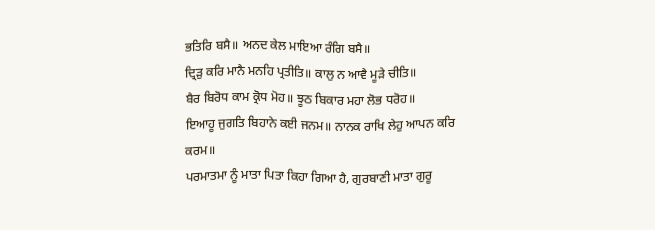ਭਤਿਰਿ ਬਸੈ॥ ਅਨਦ ਕੇਲ ਮਾਇਆ ਰੰਗਿ ਬਸੈ॥
ਦ੍ਰਿੜੁ ਕਰਿ ਮਾਨੈ ਮਨਹਿ ਪ੍ਰਤੀਤਿ॥ ਕਾਲੁ ਨ ਆਵੈ ਮੂੜੇ ਚੀਤਿ॥
ਬੈਰ ਬਿਰੋਧ ਕਾਮ ਕ੍ਰੋਧ ਮੋਹ॥ ਝੂਠ ਬਿਕਾਰ ਮਹਾ ਲੋਭ ਧਰੋਹ॥
ਇਆਹੂ ਜੁਗਤਿ ਬਿਹਾਨੇ ਕਈ ਜਨਮ॥ ਨਾਨਕ ਰਾਖਿ ਲੇਹੁ ਆਪਨ ਕਰਿ ਕਰਮ॥
ਪਰਮਾਤਮਾ ਨੂੰ ਮਾਤਾ ਪਿਤਾ ਕਿਹਾ ਗਿਆ ਹੈ, ਗੁਰਬਾਣੀ ਮਾਤਾ ਗੁਰੂ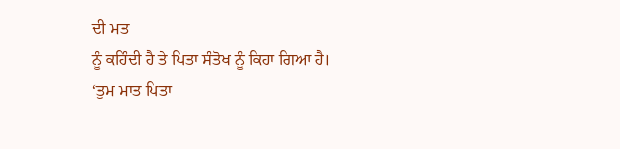ਦੀ ਮਤ
ਨੂੰ ਕਹਿੰਦੀ ਹੈ ਤੇ ਪਿਤਾ ਸੰਤੋਖ ਨੂੰ ਕਿਹਾ ਗਿਆ ਹੈ।
‘ਤੁਮ ਮਾਤ ਪਿਤਾ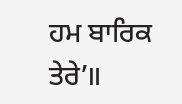ਹਮ ਬਾਰਿਕ ਤੇਰੇ’॥